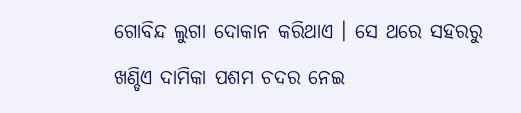ଗୋବିନ୍ଦ ଲୁଗା ଦୋକାନ କରିଥାଏ । ସେ ଥରେ ସହରରୁ ଖଣ୍ଡିଏ ଦାମିକା ପଶମ ଚଦର ନେଇ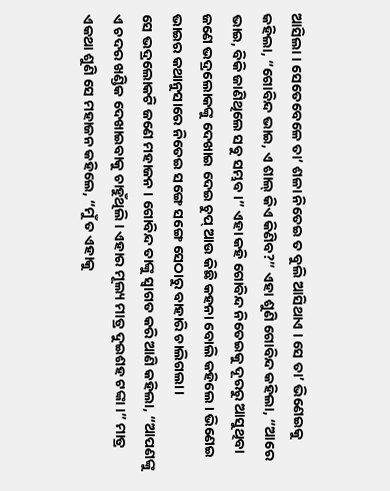ଆସିଲା । ସେତେବେଳେ ତା’ ଶଳା ନିତେଇ ତ ବୁଲି ଆସିଥାଏ । ସେ ତା’ ଭିଣେଇକୁ କହିଲା, “ଗୋବିନ୍ଦ ଭାଇ, ଏ ଶାଲ୍ କିଏ କିଣିବ?” ଏହା ଶୁଣି ଗୋବିନ୍ଦ କହିଲା, “ଆରେ ଭାଇ, ବିକି ଜାଣିଥିଲେ ସବୁ ସମ୍ଭବ ।” ଏହା କହି ଗୋବିନ୍ଦ ନିତେଇକୁ ଦୂରରୁ ଆସୁଥିବା ଜଣେ ଭଦ୍ରଲୋକଙ୍କୁ ଦେଖାଇ ଦେଇ ଚୁପ୍ ଆଉ କିଛି କହନା ବୋଲି କହିଲେ । ଭିଣେଇ ଭାଇର କଥାନୁସାରେ ନିତେଇ ସଙ୍ଗେ ସଙ୍ଗେ ସେଠାରୁ ବାହାରି ଚାଲିଗଲା ।
ସେ ଭଦ୍ରଲୋକଟି ଜଣେ ମହାଜନ । ଗୋବିନ୍ଦ ତାଙ୍କୁ ସ୍ୱାଗତ କରି ଆଣି କହିଲା, “ଆପଣଙ୍କୁ ଏ ଚଦର ଖଣ୍ଡିକ ଦେଖାଇବାକୁ ଚାହୁଁଥିଲି । ଏହାର ମୂଲ୍ୟ ମାତ୍ର ଦୁଇଶହ ଟଙ୍କା ।” ମାତ୍ର ଏକଥା ଶୁଣି ସେ ମହାଜନ କହିଲେ, “ମୁଁ ତ ଏହାକୁ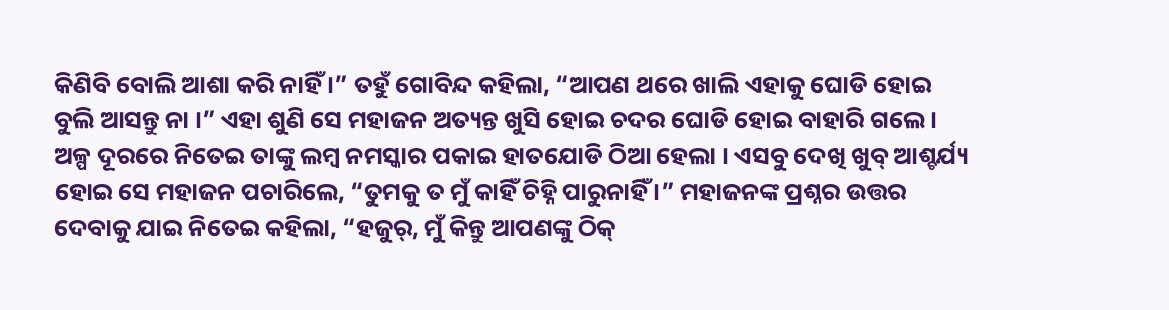କିଣିବି ବୋଲି ଆଶା କରି ନାହିଁ ।” ତହୁଁ ଗୋବିନ୍ଦ କହିଲା, “ଆପଣ ଥରେ ଖାଲି ଏହାକୁ ଘୋଡି ହୋଇ ବୁଲି ଆସନ୍ତୁ ନା ।” ଏହା ଶୁଣି ସେ ମହାଜନ ଅତ୍ୟନ୍ତ ଖୁସି ହୋଇ ଚଦର ଘୋଡି ହୋଇ ବାହାରି ଗଲେ । ଅଳ୍ପ ଦୂରରେ ନିତେଇ ତାଙ୍କୁ ଲମ୍ବ ନମସ୍କାର ପକାଇ ହାତଯୋଡି ଠିଆ ହେଲା । ଏସବୁ ଦେଖି ଖୁବ୍ ଆଶ୍ଚର୍ଯ୍ୟ ହୋଇ ସେ ମହାଜନ ପଚାରିଲେ, “ତୁମକୁ ତ ମୁଁ କାହିଁ ଚିହ୍ନି ପାରୁନାହିଁ ।” ମହାଜନଙ୍କ ପ୍ରଶ୍ନର ଉତ୍ତର ଦେବାକୁ ଯାଇ ନିତେଇ କହିଲା, “ହଜୁର୍, ମୁଁ କିନ୍ତୁ ଆପଣଙ୍କୁ ଠିକ୍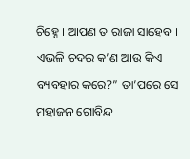ଚିହ୍ନେ । ଆପଣ ତ ରାଜା ସାହେବ । ଏଭଳି ଚଦର କ’ଣ ଆଉ କିଏ ବ୍ୟବହାର କରେ?” ତା’ପରେ ସେ ମହାଜନ ଗୋବିନ୍ଦ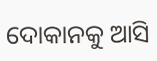ଦୋକାନକୁ ଆସି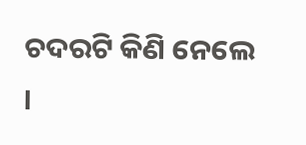ଚଦରଟି କିଣି ନେଲେ ।